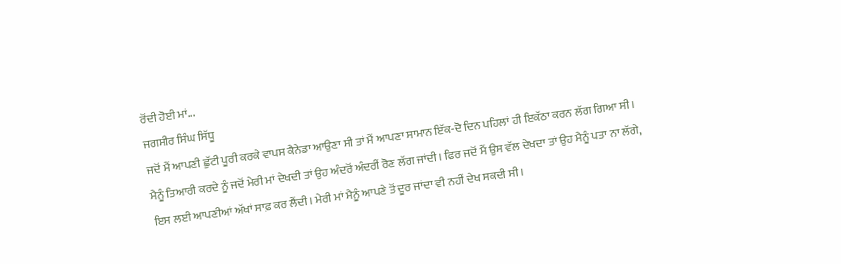ਰੋਂਦੀ ਹੋਈ ਮਾਂ...
ਜਗਸੀਰ ਸਿੰਘ ਸਿੱਧੂ
ਜਦੋਂ ਮੈਂ ਆਪਣੀ ਛੁੱਟੀ ਪੂਰੀ ਕਰਕੇ ਵਾਪਸ ਕੈਨੇਡਾ ਆਉਣਾ ਸੀ ਤਾਂ ਮੈਂ ਆਪਣਾ ਸਾਮਾਨ ਇੱਕ-ਦੋ ਦਿਨ ਪਹਿਲਾਂ ਹੀ ਇਕੱਠਾ ਕਰਨ ਲੱਗ ਗਿਆ ਸੀ। ਮੈਨੂੰ ਤਿਆਰੀ ਕਰਦੇ ਨੂੰ ਜਦੋਂ ਮੇਰੀ ਮਾਂ ਦੇਖਦੀ ਤਾਂ ਉਹ ਅੰਦਰੋਂ ਅੰਦਰੀਂ ਰੋਣ ਲੱਗ ਜਾਂਦੀ। ਫਿਰ ਜਦੋਂ ਮੈਂ ਉਸ ਵੱਲ ਦੇਖਦਾ ਤਾਂ ਉਹ ਮੈਨੂੰ ਪਤਾ ਨਾ ਲੱਗੇ, ਇਸ ਲਈ ਆਪਣੀਆਂ ਅੱਖਾਂ ਸਾਫ਼ ਕਰ ਲੈਂਦੀ। ਮੇਰੀ ਮਾਂ ਮੈਨੂੰ ਆਪਣੇ ਤੋਂ ਦੂਰ ਜਾਂਦਾ ਵੀ ਨਹੀਂ ਦੇਖ ਸਕਦੀ ਸੀ।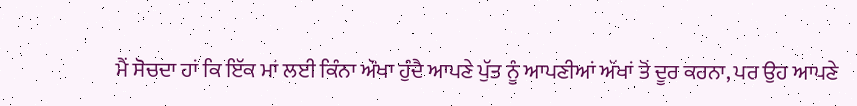ਮੈਂ ਸੋਚਦਾ ਹਾਂ ਕਿ ਇੱਕ ਮਾਂ ਲਈ ਕਿੰਨਾ ਔਖਾ ਹੁੰਦੈ ਆਪਣੇ ਪੁੱਤ ਨੂੰ ਆਪਣੀਆਂ ਅੱਖਾਂ ਤੋਂ ਦੂਰ ਕਰਨਾ, ਪਰ ਉਹ ਆਪਣੇ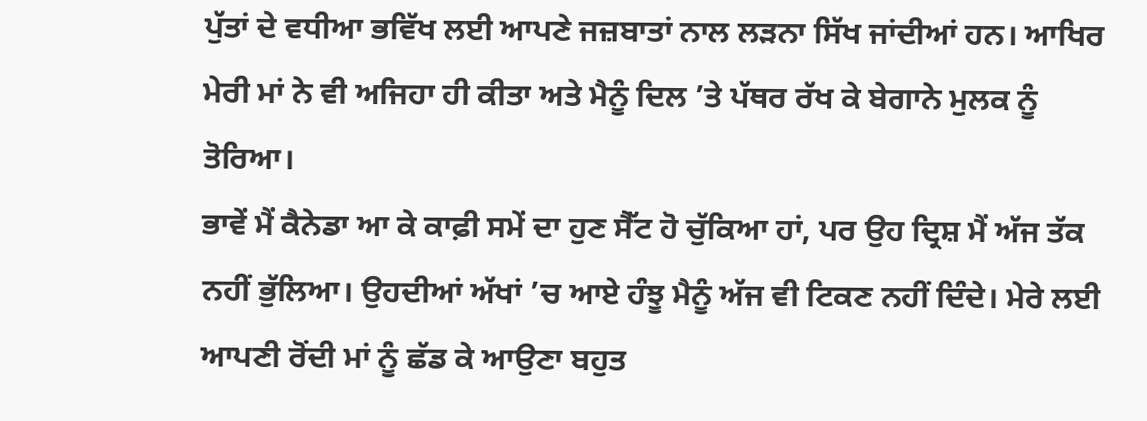ਪੁੱਤਾਂ ਦੇ ਵਧੀਆ ਭਵਿੱਖ ਲਈ ਆਪਣੇ ਜਜ਼ਬਾਤਾਂ ਨਾਲ ਲੜਨਾ ਸਿੱਖ ਜਾਂਦੀਆਂ ਹਨ। ਆਖਿਰ ਮੇਰੀ ਮਾਂ ਨੇ ਵੀ ਅਜਿਹਾ ਹੀ ਕੀਤਾ ਅਤੇ ਮੈਨੂੰ ਦਿਲ ’ਤੇ ਪੱਥਰ ਰੱਖ ਕੇ ਬੇਗਾਨੇ ਮੁਲਕ ਨੂੰ ਤੋਰਿਆ।
ਭਾਵੇਂ ਮੈਂ ਕੈਨੇਡਾ ਆ ਕੇ ਕਾਫ਼ੀ ਸਮੇਂ ਦਾ ਹੁਣ ਸੈੱਟ ਹੋ ਚੁੱਕਿਆ ਹਾਂ, ਪਰ ਉਹ ਦ੍ਰਿਸ਼ ਮੈਂ ਅੱਜ ਤੱਕ ਨਹੀਂ ਭੁੱਲਿਆ। ਉਹਦੀਆਂ ਅੱਖਾਂ ’ਚ ਆਏ ਹੰਝੂ ਮੈਨੂੰ ਅੱਜ ਵੀ ਟਿਕਣ ਨਹੀਂ ਦਿੰਦੇ। ਮੇਰੇ ਲਈ ਆਪਣੀ ਰੋਂਦੀ ਮਾਂ ਨੂੰ ਛੱਡ ਕੇ ਆਉਣਾ ਬਹੁਤ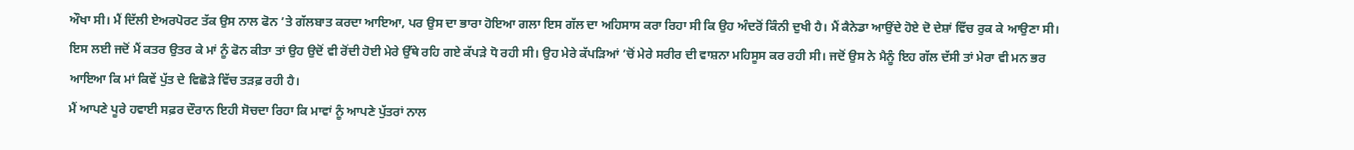ਔਖਾ ਸੀ। ਮੈਂ ਦਿੱਲੀ ਏਅਰਪੋਰਟ ਤੱਕ ਉਸ ਨਾਲ ਫੋਨ ’ਤੇ ਗੱਲਬਾਤ ਕਰਦਾ ਆਇਆ, ਪਰ ਉਸ ਦਾ ਭਾਰਾ ਹੋਇਆ ਗਲਾ ਇਸ ਗੱਲ ਦਾ ਅਹਿਸਾਸ ਕਰਾ ਰਿਹਾ ਸੀ ਕਿ ਉਹ ਅੰਦਰੋਂ ਕਿੰਨੀ ਦੁਖੀ ਹੈ। ਮੈਂ ਕੈਨੇਡਾ ਆਉਂਦੇ ਹੋਏ ਦੋ ਦੇਸ਼ਾਂ ਵਿੱਚ ਰੁਕ ਕੇ ਆਉਣਾ ਸੀ। ਇਸ ਲਈ ਜਦੋਂ ਮੈਂ ਕਤਰ ਉਤਰ ਕੇ ਮਾਂ ਨੂੰ ਫੋਨ ਕੀਤਾ ਤਾਂ ਉਹ ਉਦੋਂ ਵੀ ਰੋਂਦੀ ਹੋਈ ਮੇਰੇ ਉੱਥੇ ਰਹਿ ਗਏ ਕੱਪੜੇ ਧੋ ਰਹੀ ਸੀ। ਉਹ ਮੇਰੇ ਕੱਪੜਿਆਂ ’ਚੋਂ ਮੇਰੇ ਸਰੀਰ ਦੀ ਵਾਸ਼ਨਾ ਮਹਿਸੂਸ ਕਰ ਰਹੀ ਸੀ। ਜਦੋਂ ਉਸ ਨੇ ਮੈਨੂੰ ਇਹ ਗੱਲ ਦੱਸੀ ਤਾਂ ਮੇਰਾ ਵੀ ਮਨ ਭਰ ਆਇਆ ਕਿ ਮਾਂ ਕਿਵੇਂ ਪੁੱਤ ਦੇ ਵਿਛੋੜੇ ਵਿੱਚ ਤੜਫ਼ ਰਹੀ ਹੈ।
ਮੈਂ ਆਪਣੇ ਪੂਰੇ ਹਵਾਈ ਸਫ਼ਰ ਦੌਰਾਨ ਇਹੀ ਸੋਚਦਾ ਰਿਹਾ ਕਿ ਮਾਵਾਂ ਨੂੰ ਆਪਣੇ ਪੁੱਤਰਾਂ ਨਾਲ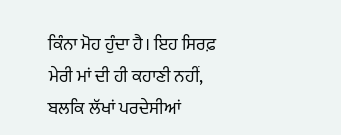ਕਿੰਨਾ ਮੋਹ ਹੁੰਦਾ ਹੈ। ਇਹ ਸਿਰਫ਼ ਮੇਰੀ ਮਾਂ ਦੀ ਹੀ ਕਹਾਣੀ ਨਹੀਂ, ਬਲਕਿ ਲੱਖਾਂ ਪਰਦੇਸੀਆਂ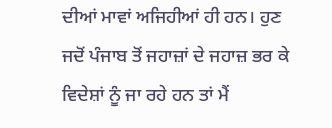ਦੀਆਂ ਮਾਵਾਂ ਅਜਿਹੀਆਂ ਹੀ ਹਨ। ਹੁਣ ਜਦੋਂ ਪੰਜਾਬ ਤੋਂ ਜਹਾਜ਼ਾਂ ਦੇ ਜਹਾਜ਼ ਭਰ ਕੇ ਵਿਦੇਸ਼ਾਂ ਨੂੰ ਜਾ ਰਹੇ ਹਨ ਤਾਂ ਮੈਂ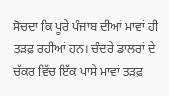ਸੋਚਦਾ ਕਿ ਪੂਰੇ ਪੰਜਾਬ ਦੀਆਂ ਮਾਵਾਂ ਹੀ ਤੜਫ਼ ਰਹੀਆਂ ਹਨ। ਚੰਦਰੇ ਡਾਲਰਾਂ ਦੇ ਚੱਕਰ ਵਿੱਚ ਇੱਕ ਪਾਸੇ ਮਾਵਾਂ ਤੜਫ਼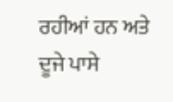ਰਹੀਆਂ ਹਨ ਅਤੇ ਦੂਜੇ ਪਾਸੇ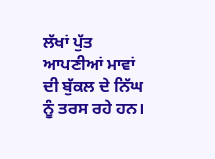ਲੱਖਾਂ ਪੁੱਤ ਆਪਣੀਆਂ ਮਾਵਾਂ ਦੀ ਬੁੱਕਲ ਦੇ ਨਿੱਘ ਨੂੰ ਤਰਸ ਰਹੇ ਹਨ।